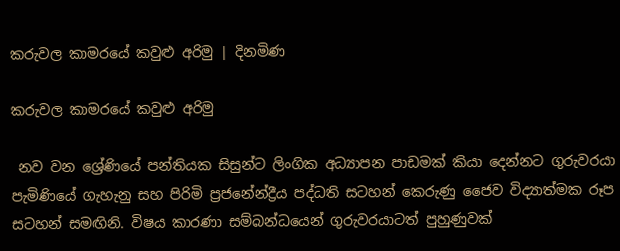කරුවල කාමරයේ කවුළු අරිමු | දිනමිණ

කරුවල කාමරයේ කවුළු අරිමු

 නව වන ශ්‍රේණියේ පන්තියක සිසුන්ට ලිංගික අධ්‍යාපන පාඩමක් කියා දෙන්නට ගුරුවරයා පැමිණියේ ගැහැනු සහ පිරිමි ප්‍රජනේන්ද්‍රීය පද්ධති සටහන් කෙරුණු ජෛව විද්‍යාත්මක රූප සටහන් සමඟිනි. විෂය කාරණා සම්බන්ධයෙන් ගුරුවරයාටත් පුහුණුවක්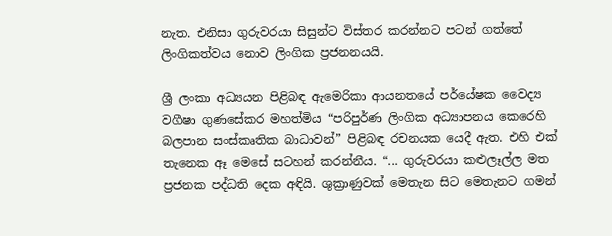නැත. එනිසා ගුරුවරයා සිසුන්ට විස්තර කරන්නට පටන් ගත්තේ ලිංගිකත්වය නොව ලිංගික ප්‍රජනනයයි.

ශ්‍රී ලංකා අධ්‍යයන පිළිබඳ ඇමෙරිකා ආයනතයේ පර්යේෂක වෛද්‍ය වගීෂා ගුණසේකර මහත්මිය “පරිපුර්ණ ලිංගික අධ්‍යාපනය කෙරෙහි බලපාන සංස්කෘතික බාධාවන්” පිළිබඳ රචනයක යෙදී ඇත. එහි එක් තැනෙක ඈ මෙසේ සටහන් කරන්නීය. “... ගුරුවරයා කළුලෑල්ල මත ප්‍රජනක පද්ධති දෙක අඳියි. ශුක්‍රාණුවක් මෙතැන සිට මෙතැනට ගමන්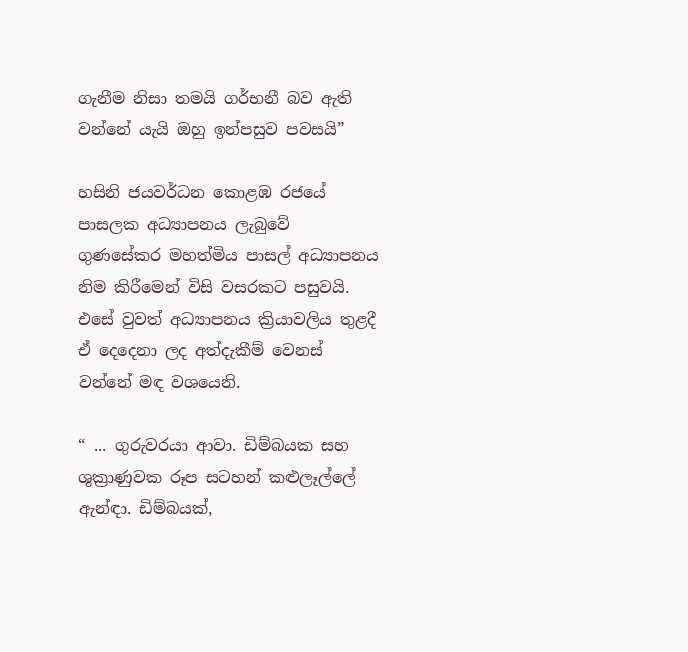ගැනීම නිසා තමයි ගර්භනී බව ඇති වන්නේ යැයි ඔහු ඉන්පසුව පවසයි”

හසිනි ජයවර්ධන කොළඹ රජයේ පාසලක අධ්‍යාපනය ලැබුවේ ගුණසේකර මහත්මිය පාසල් අධ්‍යාපනය නිම කිරීමෙන් විසි වසරකට පසුවයි. එසේ වුවත් අධ්‍යාපනය ක්‍රියාවලිය තුළදී ඒ දෙදෙනා ලද අත්දැකීම් වෙනස් වන්නේ මඳ වශයෙනි.

“ ... ගුරුවරයා ආවා. ඩිම්බයක සහ ශුක්‍රාණුවක රූප සටහන් කළුලෑල්ලේ ඇන්ඳා. ඩිම්බයක්,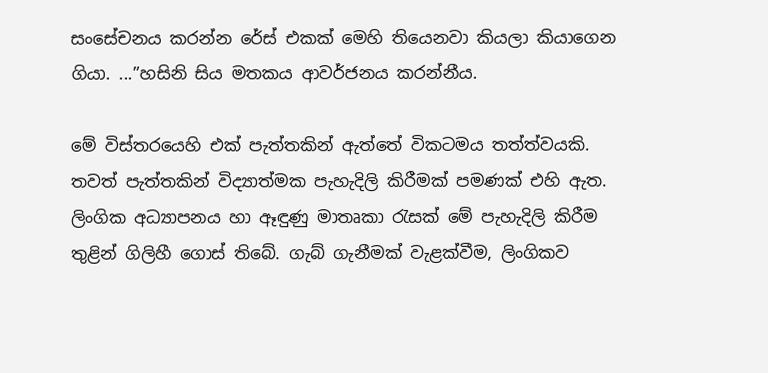සංසේචනය කරන්න රේස් එකක් මෙහි තියෙනවා කියලා කියාගෙන ගියා. ...”හසිනි සිය මතකය ආවර්ජනය කරන්නීය.

මේ විස්තරයෙහි එක් පැත්තකින් ඇත්තේ විකටමය තත්ත්වයකි. තවත් පැත්තකින් විද්‍යාත්මක පැහැදිලි කිරීමක් පමණක් එහි ඇත. ලිංගික අධ්‍යාපනය හා ඈඳුණු මාතෘකා රැසක් මේ පැහැදිලි කිරීම තුළින් ගිලිහී ගොස් තිබේ. ගැබ් ගැනීමක් වැළක්වීම, ලිංගිකව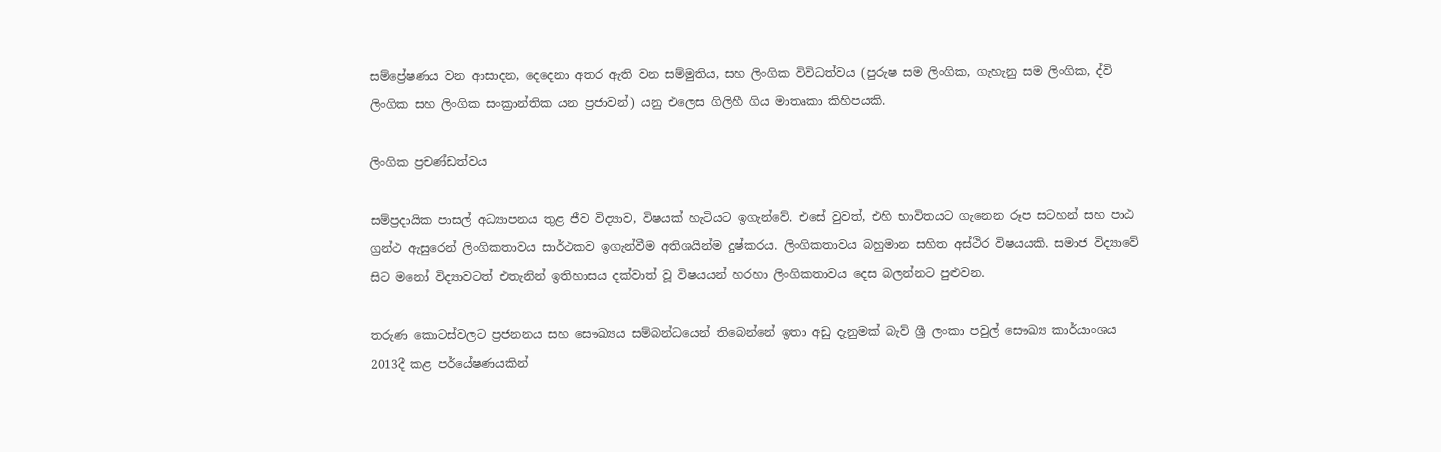සම්ප්‍රේෂණය වන ආසාදන, දෙදෙනා අතර ඇති වන සම්මුතිය, සහ ලිංගික විවිධත්වය (පුරුෂ සම ලිංගික, ගැහැනු සම ලිංගික, ද්වි ලිංගික සහ ලිංගික සංක්‍රාන්තික යන ප්‍රජාවන්) යනු එලෙස ගිලිහී ගිය මාතෘකා කිහිපයකි.

ලිංගික ප්‍රචණ්ඩත්වය

සම්ප්‍රදායික පාසල් අධ්‍යාපනය තුළ ජීව විද්‍යාව, විෂයක් හැටියට ඉගැන්වේ. එසේ වුවත්, එහි භාවිතයට ගැනෙන රූප සටහන් සහ පාඨ ග්‍රන්ථ ඇසුරෙන් ලිංගිකතාවය සාර්ථකව ඉගැන්වීම අතිශයින්ම දුෂ්කරය. ලිංගිකතාවය බහුමාන සහිත අස්ථිර විෂයයකි. සමාජ විද්‍යාවේ සිට මනෝ විද්‍යාවටත් එතැනින් ඉතිහාසය දක්වාත් වූ විෂයයන් හරහා ලිංගිකතාවය දෙස බලන්නට පුළුවන.

තරුණ කොටස්වලට ප්‍රජනනය සහ සෞඛ්‍යය සම්බන්ධයෙන් තිබෙන්නේ ඉතා අඩු දැනුමක් බැව් ශ්‍රී ලංකා පවුල් සෞඛ්‍ය කාර්යාංශය 2013දී කළ පර්යේෂණයකින්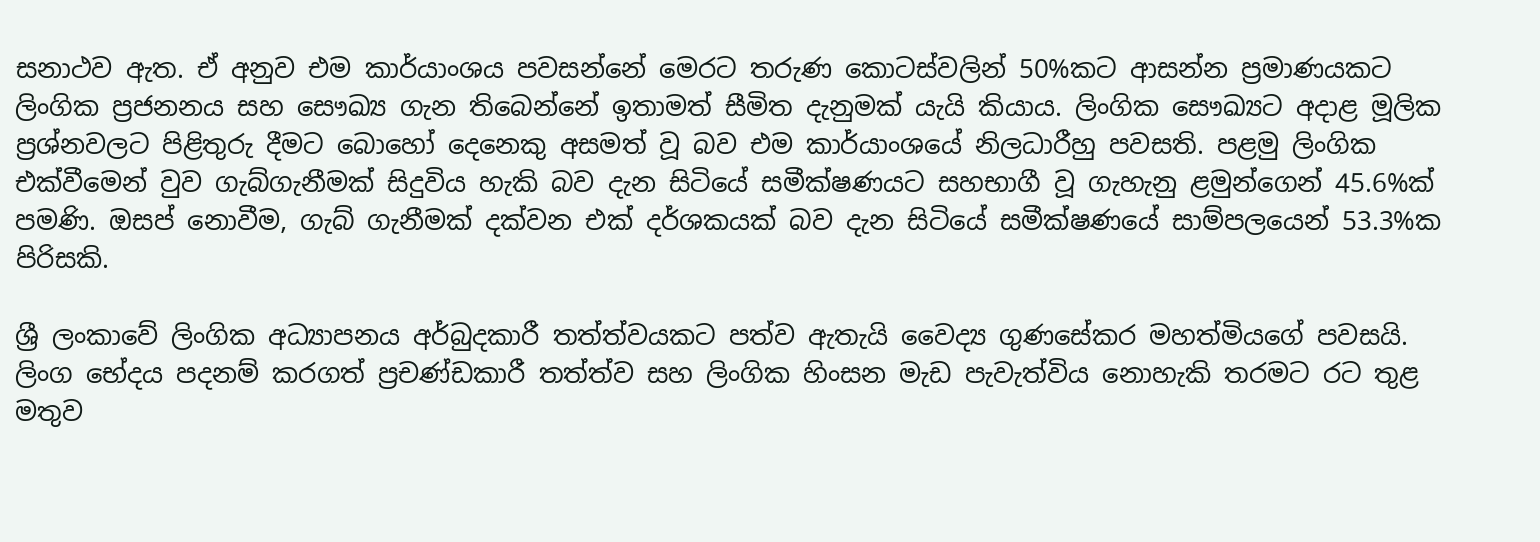සනාථව ඇත. ඒ අනුව එම කාර්යාංශය පවසන්නේ මෙරට තරුණ කොටස්වලින් 50%කට ආසන්න ප්‍රමාණයකට ලිංගික ප්‍රජනනය සහ සෞඛ්‍ය ගැන තිබෙන්නේ ඉතාමත් සීමිත දැනුමක් යැයි කියාය. ලිංගික සෞඛ්‍යට අදාළ මූලික ප්‍රශ්නවලට පිළිතුරු දීමට බොහෝ දෙනෙකු අසමත් වූ බව එම කාර්යාංශයේ නිලධාරීහු පවසති. පළමු ලිංගික එක්වීමෙන් වුව ගැබ්ගැනීමක් සිදුවිය හැකි බව දැන සිටියේ සමීක්ෂණයට සහභාගී වූ ගැහැනු ළමුන්ගෙන් 45.6%ක් පමණි. ඔසප් නොවීම, ගැබ් ගැනීමක් දක්වන එක් දර්ශකයක් බව දැන සිටියේ සමීක්ෂණයේ සාම්පලයෙන් 53.3%ක පිරිසකි.

ශ්‍රී ලංකාවේ ලිංගික අධ්‍යාපනය අර්බුදකාරී තත්ත්වයකට පත්ව ඇතැයි වෛද්‍ය ගුණසේකර මහත්මියගේ පවසයි. ලිංග භේදය පදනම් කරගත් ප්‍රචණ්ඩකාරී තත්ත්ව සහ ලිංගික හිංසන මැඩ පැවැත්විය නොහැකි තරමට රට තුළ මතුව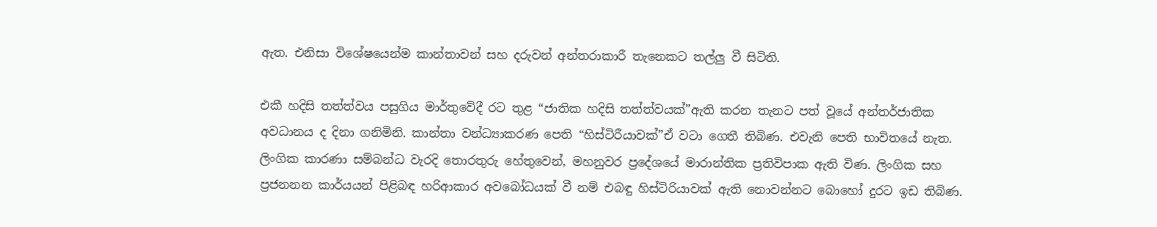ඇත. එනිසා විශේෂයෙන්ම කාන්තාවන් සහ දරුවන් අන්තරාකාරී තැනෙකට තල්ලු වී සිටිති.

එකී හදිසි තත්ත්වය පසුගිය මාර්තුවේදී රට තුළ “ජාතික හදිසි තත්ත්වයක්”ඇති කරන තැනට පත් වූයේ අන්තර්ජාතික අවධානය ද දිනා ගනිමිනි. කාන්තා වන්ධ්‍යාකරණ පෙති “හිස්ටිරීයාවක්”ඒ වටා ගෙතී තිබිණ. එවැනි පෙති භාවිතයේ නැත. ලිංගික කාරණා සම්බන්ධ වැරදි තොරතුරු හේතුවෙන්, මහනුවර ප්‍රදේශයේ මාරාන්තික ප්‍රතිවිපාක ඇති විණ. ලිංගික සහ ප්‍රජනනන කාර්යයන් පිළිබඳ හරිආකාර අවබෝධයක් වී නම් එබඳු හිස්ටිරියාවක් ඇති නොවන්නට බොහෝ දුරට ඉඩ තිබිණ.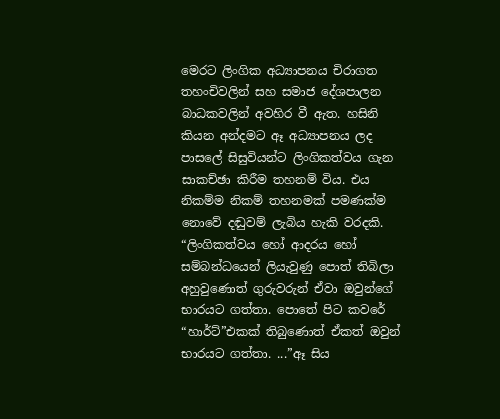මෙරට ලිංගික අධ්‍යාපනය චිරාගත තහංචිවලින් සහ සමාජ දේශපාලන බාධකවලින් අවහිර වී ඇත. හසිනි කියන අන්දමට ඈ අධ්‍යාපනය ලද පාසලේ සිසුවියන්ට ලිංගිකත්වය ගැන සාකච්ඡා කිරීම තහනම් විය. එය නිකම්ම නිකම් තහනමක් පමණක්ම නොවේ දඬුවම් ලැබිය හැකි වරදකි. “ලිංගිකත්වය හෝ ආදරය හෝ සම්බන්ධයෙන් ලියැවුණු පොත් තිබිලා අහුවුණොත් ගුරුවරුන් ඒවා ඔවුන්ගේ භාරයට ගත්තා. පොතේ පිට කවරේ “හාර්ට්”එකක් තිබුණොත් ඒකත් ඔවුන් භාරයට ගත්තා. ...”ඈ සිය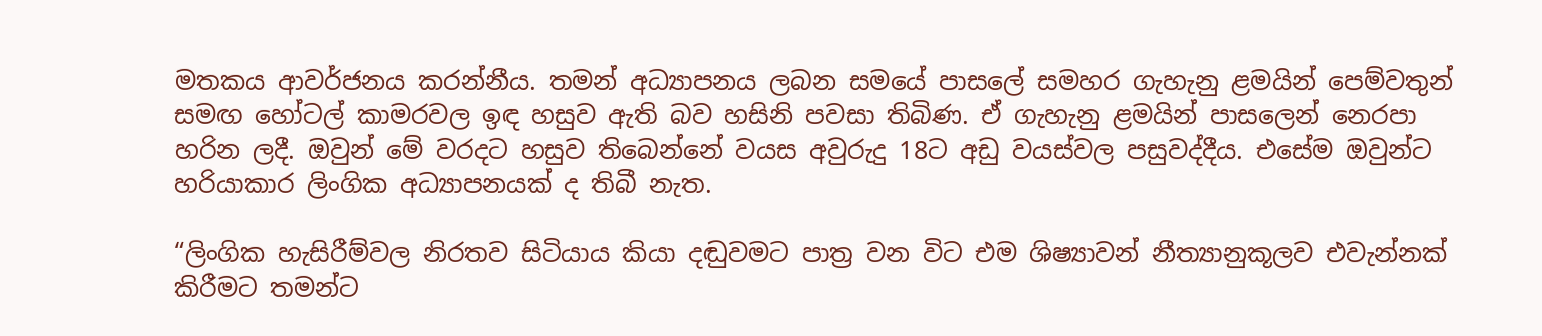මතකය ආවර්ජනය කරන්නීය. තමන් අධ්‍යාපනය ලබන සමයේ පාසලේ සමහර ගැහැනු ළමයින් පෙම්වතුන් සමඟ හෝටල් කාමරවල ඉඳ හසුව ඇති බව හසිනි පවසා තිබිණ. ඒ ගැහැනු ළමයින් පාසලෙන් නෙරපා හරින ලදී. ඔවුන් මේ වරදට හසුව තිබෙන්නේ වයස අවුරුදු 18ට අඩු වයස්වල පසුවද්දීය. එසේම ඔවුන්ට හරියාකාර ලිංගික අධ්‍යාපනයක් ද තිබී නැත.

“ලිංගික හැසිරීම්වල නිරතව සිටියාය කියා දඬුවමට පාත්‍ර වන විට එම ශිෂ්‍යාවන් නීත්‍යානුකූලව එවැන්නක් කිරීමට තමන්ට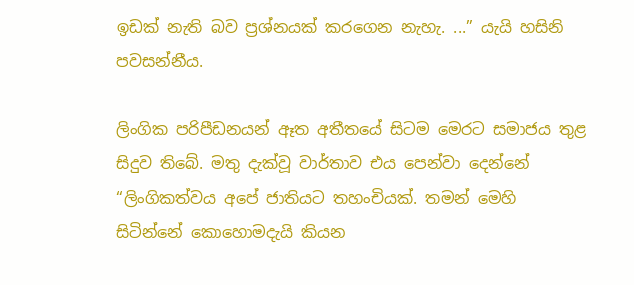ඉඩක් නැති බව ප්‍රශ්නයක් කරගෙන නැහැ. ...” යැයි හසිනි පවසන්නීය.

ලිංගික පරිපීඩනයන් ඈත අතීතයේ සිටම මෙරට සමාජය තුළ සිදුව තිබේ. මතු දැක්වූ වාර්තාව එය පෙන්වා දෙන්නේ “ලිංගිකත්වය අපේ ජාතියට තහංචියක්. තමන් මෙහි සිටින්නේ කොහොමදැයි කියන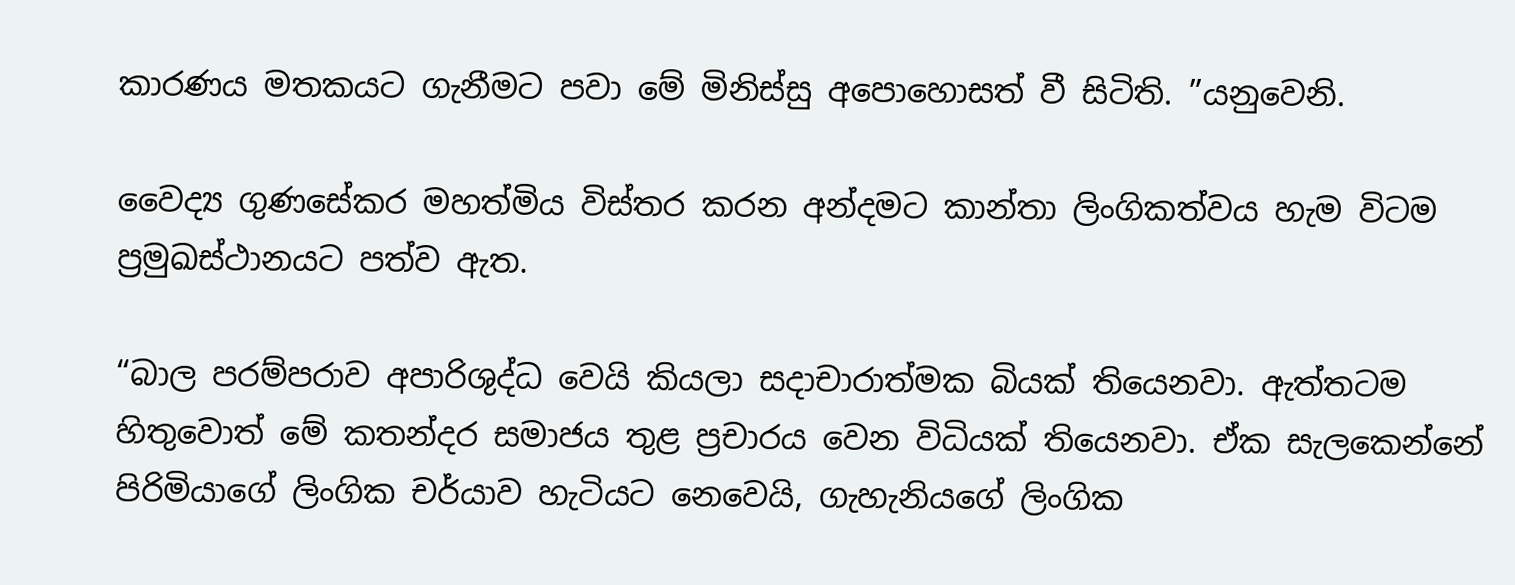කාරණය මතකයට ගැනීමට පවා මේ මිනිස්සු අපොහොසත් වී සිටිති. ”යනුවෙනි.

වෛද්‍ය ගුණසේකර මහත්මිය විස්තර කරන අන්දමට කාන්තා ලිංගිකත්වය හැම විටම ප්‍රමුඛස්ථානයට පත්ව ඇත.

“බාල පරම්පරාව අපාරිශුද්ධ වෙයි කියලා සදාචාරාත්මක බියක් තියෙනවා. ඇත්තටම හිතුවොත් මේ කතන්දර සමාජය තුළ ප්‍රචාරය වෙන විධියක් තියෙනවා. ඒක සැලකෙන්නේ පිරිමියාගේ ලිංගික චර්යාව හැටියට නෙවෙයි, ගැහැනියගේ ලිංගික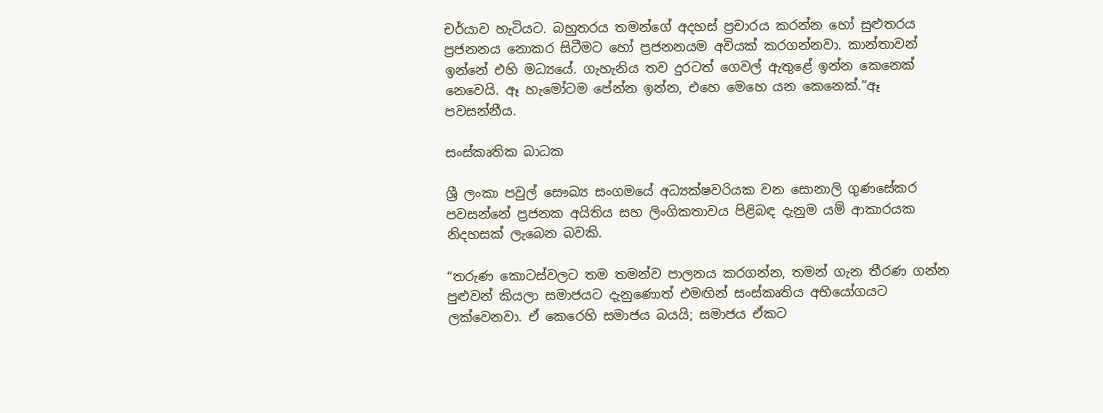චර්යාව හැටියට. බහුතරය තමන්ගේ අදහස් ප්‍රචාරය කරන්න හෝ සුළුතරය ප්‍රජනනය නොකර සිටීමට හෝ ප්‍රජනනයම අවියක් කරගන්නවා. කාන්තාවන් ඉන්නේ එහි මධ්‍යයේ. ගැහැනිය තව දුරටත් ගෙවල් ඇතුළේ ඉන්න කෙනෙක් නෙවෙයි. ඈ හැමෝටම පේන්න ඉන්න, එහෙ මෙහෙ යන කෙනෙක්.”ඈ පවසන්නීය.

සංස්කෘතික බාධක

ශ්‍රී ලංකා පවුල් සෞඛ්‍ය සංගමයේ අධ්‍යක්ෂවරියක වන සොනාලි ගුණසේකර පවසන්නේ ප්‍රජනක අයිතිය සහ ලිංගිකතාවය පිළිබඳ දැනුම යම් ආකාරයක නිදහසක් ලැබෙන බවකි.

“තරුණ කොටස්වලට තම තමන්ව පාලනය කරගන්න, තමන් ගැන තීරණ ගන්න පුළුවන් කියලා සමාජයට දැනුණොත් එමඟින් සංස්කෘතිය අභියෝගයට ලක්වෙනවා. ඒ කෙරෙහි සමාජය බයයි; සමාජය ඒකට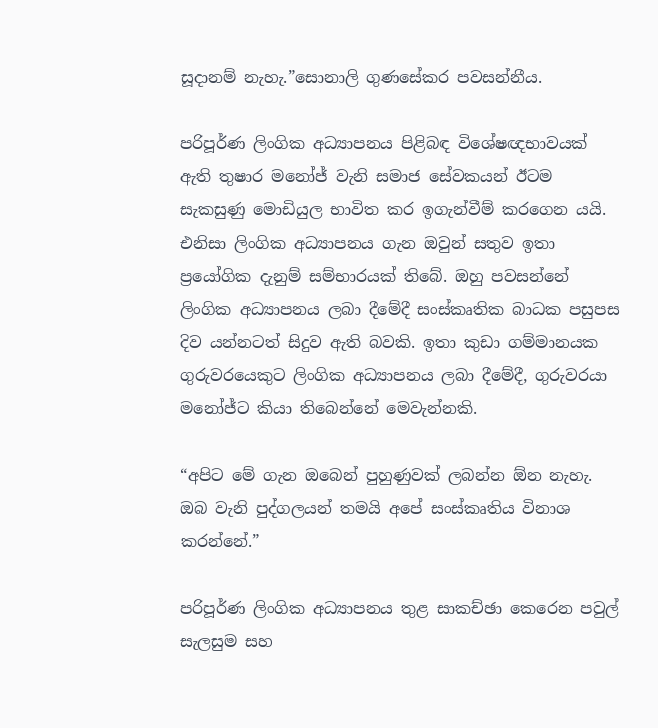සූදානම් නැහැ.”සොනාලි ගුණසේකර පවසන්නීය.

පරිපූර්ණ ලිංගික අධ්‍යාපනය පිළිබඳ විශේෂඥභාවයක් ඇති තුෂාර මනෝජ් වැනි සමාජ සේවකයන් ඊටම සැකසුණු මොඩියුල භාවිත කර ඉගැන්වීම් කරගෙන යයි. එනිසා ලිංගික අධ්‍යාපනය ගැන ඔවුන් සතුව ඉතා ප්‍රයෝගික දැනුම් සම්භාරයක් තිබේ. ඔහු පවසන්නේ ලිංගික අධ්‍යාපනය ලබා දීමේදී සංස්කෘතික බාධක පසුපස දිව යන්නටත් සිදුව ඇති බවකි. ඉතා කුඩා ගම්මානයක ගුරුවරයෙකුට ලිංගික අධ්‍යාපනය ලබා දීමේදී, ගුරුවරයා මනෝජ්ට කියා තිබෙන්නේ මෙවැන්නකි.

“අපිට මේ ගැන ඔබෙන් පුහුණුවක් ලබන්න ඕන නැහැ. ඔබ වැනි පුද්ගලයන් තමයි අපේ සංස්කෘතිය විනාශ කරන්නේ.”

පරිපූර්ණ ලිංගික අධ්‍යාපනය තුළ සාකච්ඡා කෙරෙන පවුල් සැලසුම සහ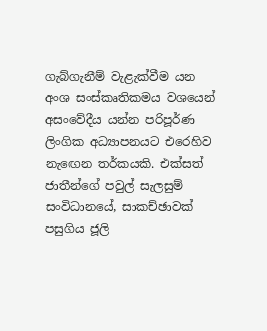ගැබ්ගැනීම් වැළැක්වීම යන අංශ සංස්කෘතිකමය වශයෙන් අසංවේදීය යන්න පරිපූර්ණ ලිංගික අධ්‍යාපනයට එරෙහිව නැඟෙන තර්කයකි. එක්සත් ජාතීන්ගේ පවුල් සැලසුම් සංවිධානයේ, සාකච්ඡාවක් පසුගිය ජූලි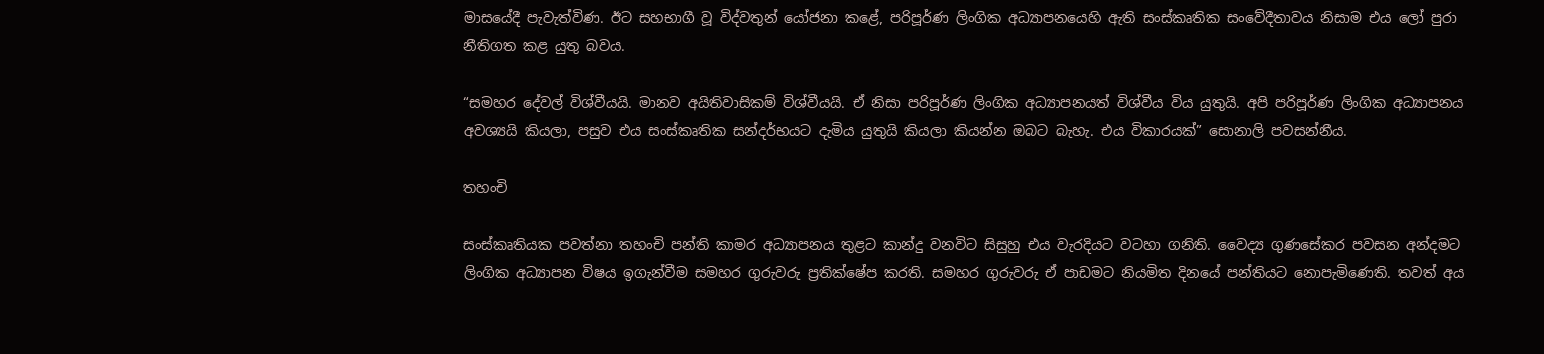මාසයේදී පැවැත්විණ. ඊට සහභාගී වූ විද්වතුන් යෝජනා කළේ, පරිපූර්ණ ලිංගික අධ්‍යාපනයෙහි ඇති සංස්කෘතික සංවේදීතාවය නිසාම එය ලෝ පුරා නීතිගත කළ යුතු බවය.

“සමහර දේවල් විශ්වීයයි. මානව අයිතිවාසිකම් විශ්වීයයි. ඒ නිසා පරිපූර්ණ ලිංගික අධ්‍යාපනයත් විශ්වීය විය යුතුයි. අපි පරිපූර්ණ ලිංගික අධ්‍යාපනය අවශ්‍යයි කියලා, පසුව එය සංස්කෘතික සන්දර්භයට දැමිය යුතුයි කියලා කියන්න ඔබට බැහැ. එය විකාරයක්” සොනාලි පවසන්නීය.

තහංචි

සංස්කෘතියක පවත්නා තහංචි පන්ති කාමර අධ්‍යාපනය තුළට කාන්දු වනවිට සිසුහු එය වැරදියට වටහා ගනිති. වෛද්‍ය ගුණසේකර පවසන අන්දමට ලිංගික අධ්‍යාපන විෂය ඉගැන්වීම සමහර ගුරුවරු ප්‍රතික්ෂේප කරති. සමහර ගුරුවරු ඒ පාඩමට නියමිත දිනයේ පන්තියට නොපැමිණෙති. තවත් අය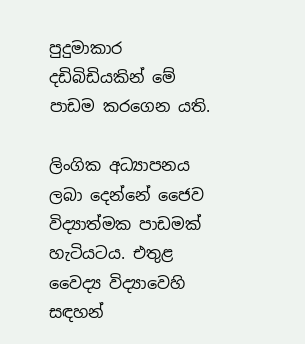පුදුමාකාර දඩිබිඩියකින් මේ පාඩම කරගෙන යති.

ලිංගික අධ්‍යාපනය ලබා දෙන්නේ ජෛව විද්‍යාත්මක පාඩමක් හැටියටය. එතුළ වෛද්‍ය විද්‍යාවෙහි සඳහන්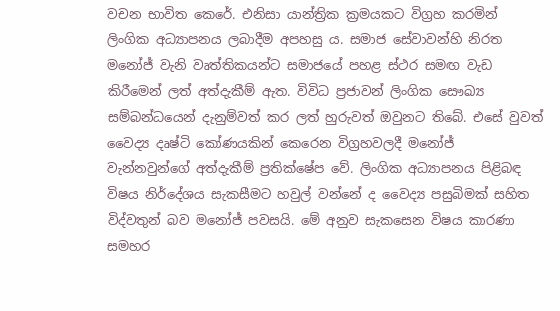වචන භාවිත කෙරේ. එනිසා යාන්ත්‍රික ක්‍රමයකට විග්‍රහ කරමින් ලිංගික අධ්‍යාපනය ලබාදීම අපහසු ය. සමාජ සේවාවන්හි නිරත මනෝජ් වැනි වෘත්තිකයන්ට සමාජයේ පහළ ස්ථර සමඟ වැඩ කිරීමෙන් ලත් අත්දැකීම් ඇත. විවිධ ප්‍රජාවන් ලිංගික සෞඛ්‍ය සම්බන්ධයෙන් දැනුම්වත් කර ලත් හුරුවත් ඔවුනට තිබේ. එසේ වුවත් වෛද්‍ය දෘෂ්ටි කෝණයකින් කෙරෙන විග්‍රහවලදී මනෝජ් වැන්නවුන්ගේ අත්දැකීම් ප්‍රතික්ෂේප වේ. ලිංගික අධ්‍යාපනය පිළිබඳ විෂය නිර්දේශය සැකසීමට හවුල් වන්නේ ද වෛද්‍ය පසුබිමක් සහිත විද්වතුන් බව මනෝජ් පවසයි. මේ අනුව සැකසෙන විෂය කාරණා සමහර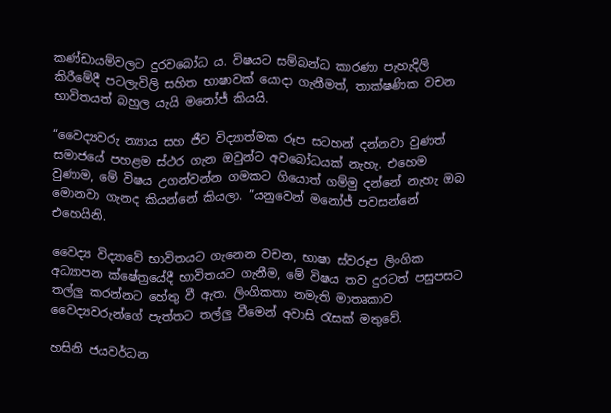කණ්ඩායම්වලට දුරවබෝධ ය. විෂයට සම්බන්ධ කාරණා පැහැදිලි කිරීමේදී පටලැවිලි සහිත භාෂාවක් යොදා ගැනීමත්, තාක්ෂණික වචන භාවිතයත් බහුල යැයි මනෝජ් කියයි.

“වෛද්‍යවරු න්‍යාය සහ ජීව විද්‍යාත්මක රූප සටහන් දන්නවා වුණත් සමාජයේ පහළම ස්ථර ගැන ඔවුන්ට අවබෝධයක් නැහැ. එහෙම වුණාම, මේ විෂය උගන්වන්න ගමකට ගියොත් ගම්මු දන්නේ නැහැ ඔබ මොනවා ගැනද කියන්නේ කියලා. ”යනුවෙන් මනෝජ් පවසන්නේ එහෙයිනි.

වෛද්‍ය විද්‍යාවේ භාවිතයට ගැනෙන වචන, භාෂා ස්වරූප ලිංගික අධ්‍යාපන ක්ෂේත්‍රයේදී භාවිතයට ගැනීම, මේ විෂය තව දුරටත් පසුපසට තල්ලු කරන්නට හේතු වී ඇත. ලිංගිකතා නමැති මාතෘකාව වෛද්‍යවරුන්ගේ පැත්තට තල්ලු වීමෙන් අවාසි රැසක් මතුවේ.

හසිනි ජයවර්ධන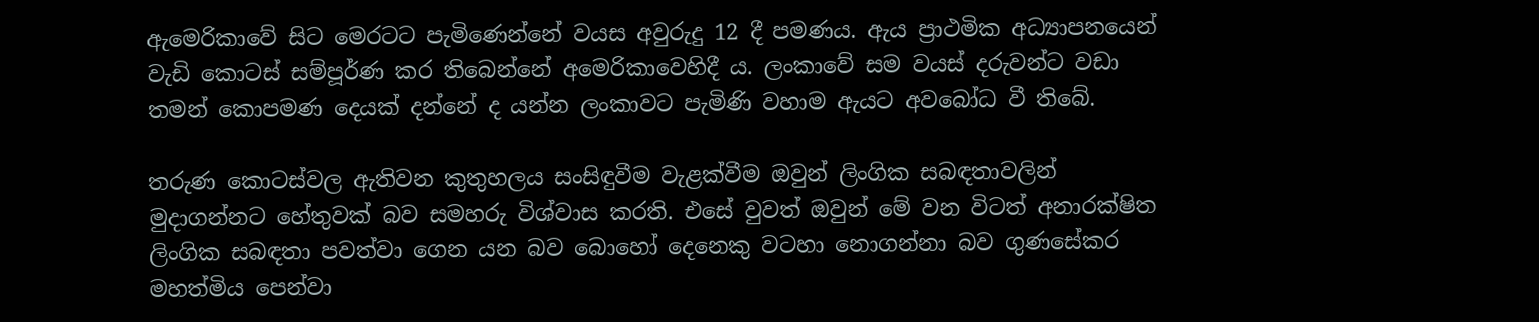ඇමෙරිකාවේ සිට මෙරටට පැමිණෙන්නේ වයස අවුරුදු 12 දී පමණය. ඇය ප්‍රාථමික අධ්‍යාපනයෙන් වැඩි කොටස් සම්පූර්ණ කර තිබෙන්නේ අමෙරිකාවෙහිදී ය. ලංකාවේ සම වයස් දරුවන්ට වඩා තමන් කොපමණ දෙයක් දන්නේ ද යන්න ලංකාවට පැමිණි වහාම ඇයට අවබෝධ වී තිබේ.

තරුණ කොටස්වල ඇතිවන කුතුහලය සංසිඳුවීම වැළක්වීම ඔවුන් ලිංගික සබඳතාවලින් මුදාගන්නට හේතුවක් බව සමහරු විශ්වාස කරති. එසේ වුවත් ඔවුන් මේ වන විටත් අනාරක්ෂිත ලිංගික සබඳතා පවත්වා ගෙන යන බව බොහෝ දෙනෙකු වටහා නොගන්නා බව ගුණසේකර මහත්මිය පෙන්වා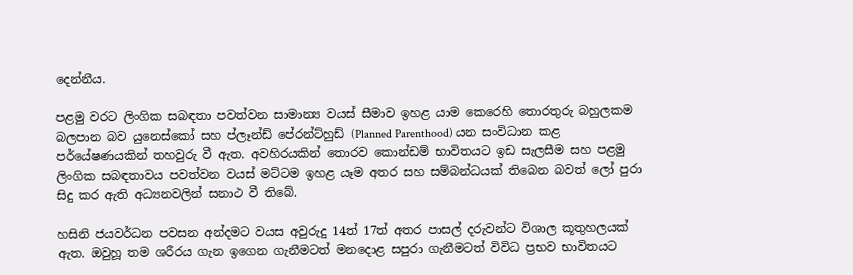දෙන්නීය.

පළමු වරට ලිංගික සබඳතා පවත්වන සාමාන්‍ය වයස් සීමාව ඉහළ යාම කෙරෙහි තොරතුරු බහුලකම බලපාන බව යුනෙස්කෝ සහ ප්ලෑන්ඩ් පේරන්ට්හුඩ් (Planned Parenthood) යන සංවිධාන කළ පර්යේෂණයකින් තහවුරු වී ඇත. අවහිරයකින් තොරව කොන්ඩම් භාවිතයට ඉඩ සැලසීම සහ පළමු ලිංගික සබඳතාවය පවත්වන වයස් මට්ටම ඉහළ යෑම අතර සහ සම්බන්ධයක් තිබෙන බවත් ලෝ පුරා සිදු කර ඇති අධ්‍යනවලින් සනාථ වී තිබේ.

හසිනි ජයවර්ධන පවසන අන්දමට වයස අවුරුදු 14ත් 17ත් අතර පාසල් දරුවන්ට විශාල කූතුහලයක් ඇත. ඔවුහූ තම ශරීරය ගැන ඉගෙන ගැනීමටත් මනදොළ සපුරා ගැනීමටත් විවිධ ප්‍රභව භාවිතයට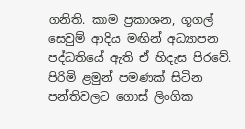ගනිති. කාම ප්‍රකාශන, ගූගල් සෙවුම් ආදිය මඟින් අධ්‍යාපන පද්ධතියේ ඇති ඒ හිදැස පිරවේ. පිරිමි ළමුන් පමණක් සිටින පන්තිවලට ගොස් ලිංගික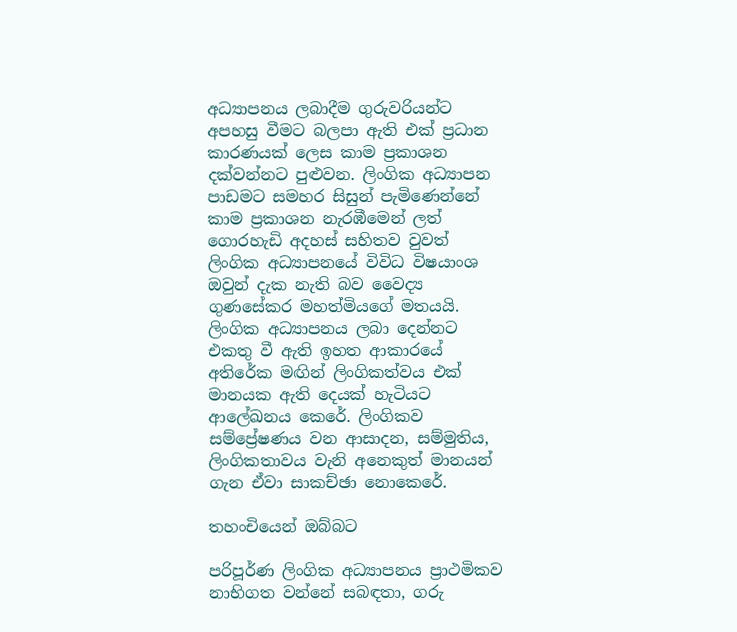අධ්‍යාපනය ලබාදීම ගුරුවරියන්ට අපහසු වීමට බලපා ඇති එක් ප්‍රධාන කාරණයක් ලෙස කාම ප්‍රකාශන දක්වන්නට පුළුවන. ලිංගික අධ්‍යාපන පාඩමට සමහර සිසුන් පැමිණෙන්නේ කාම ප්‍රකාශන නැරඹීමෙන් ලත් ගොරහැඩි අදහස් සහිතව වුවත් ලිංගික අධ්‍යාපනයේ විවිධ විෂයාංශ ඔවුන් දැක නැති බව වෛද්‍ය ගුණසේකර මහත්මියගේ මතයයි. ලිංගික අධ්‍යාපනය ලබා දෙන්නට එකතු වී ඇති ඉහත ආකාරයේ අතිරේක මඟින් ලිංගිකත්වය එක් මානයක ඇති දෙයක් හැටියට ආලේඛනය කෙරේ. ලිංගිකව සම්ප්‍රේෂණය වන ආසාදන, සම්මුතිය, ලිංගිකතාවය වැනි අනෙකුත් මානයන් ගැන ඒවා සාකච්ඡා නොකෙරේ.

තහංචියෙන් ඔබ්බට

පරිපූර්ණ ලිංගික අධ්‍යාපනය ප්‍රාථමිකව නාභිගත වන්නේ සබඳතා, ගරු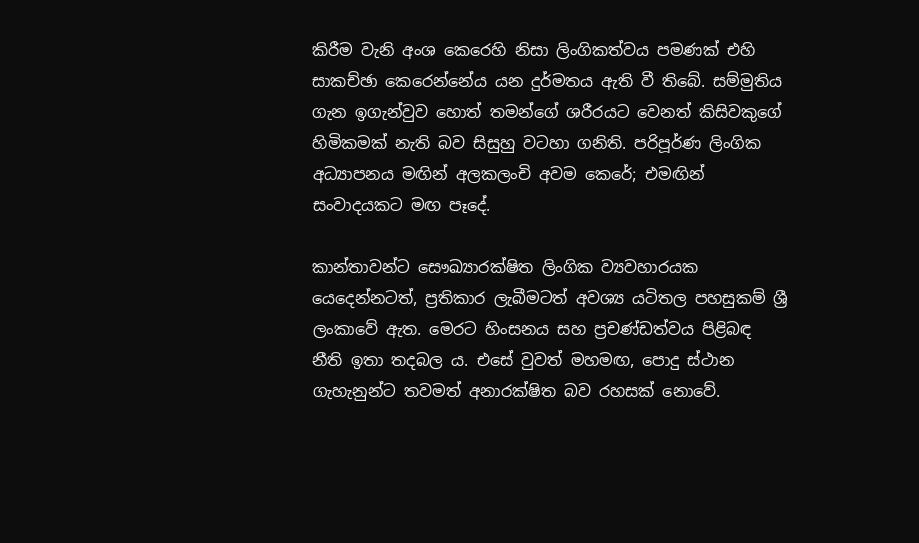කිරීම වැනි අංශ කෙරෙහි නිසා ලිංගිකත්වය පමණක් එහි සාකච්ඡා කෙරෙන්නේය යන දුර්මතය ඇති වී තිබේ. සම්මුතිය ගැන ඉගැන්වුව හොත් තමන්ගේ ශරීරයට වෙනත් කිසිවකුගේ හිමිකමක් නැති බව සිසුහු වටහා ගනිති. පරිපූර්ණ ලිංගික අධ්‍යාපනය මඟින් අලකලංචි අවම කෙරේ; එමඟින් සංවාදයකට මඟ පෑදේ.

කාන්තාවන්ට සෞඛ්‍යාරක්ෂිත ලිංගික ව්‍යවහාරයක යෙදෙන්නටත්, ප්‍රතිකාර ලැබීමටත් අවශ්‍ය යටිතල පහසුකම් ශ්‍රී ලංකාවේ ඇත. මෙරට හිංසනය සහ ප්‍රචණ්ඩත්වය පිළිබඳ නීති ඉතා තදබල ය. එසේ වුවත් මහමඟ, පොදු ස්ථාන ගැහැනුන්ට තවමත් අනාරක්ෂිත බව රහසක් නොවේ.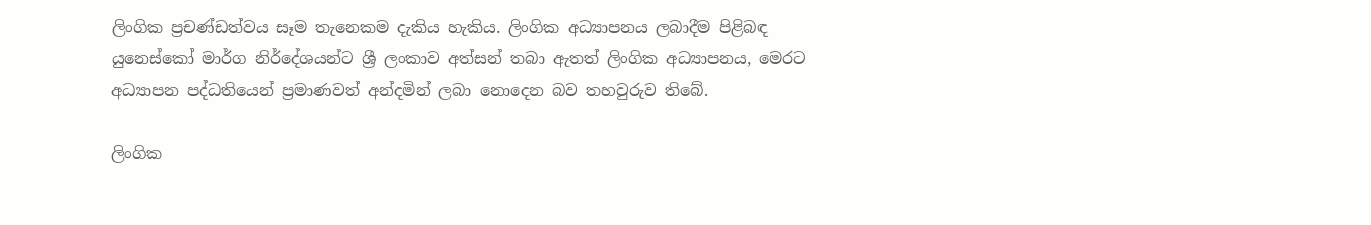ලිංගික ප්‍රචණ්ඩත්වය සෑම තැනෙකම දැකිය හැකිය. ලිංගික අධ්‍යාපනය ලබාදීම පිළිබඳ යුනෙස්කෝ මාර්ග නිර්දේශයන්ට ශ්‍රී ලංකාව අත්සන් තබා ඇතත් ලිංගික අධ්‍යාපනය, මෙරට අධ්‍යාපන පද්ධතියෙන් ප්‍රමාණවත් අන්දමින් ලබා නොදෙන බව තහවුරුව තිබේ.

ලිංගික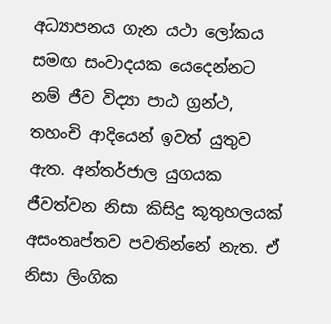අධ්‍යාපනය ගැන යථා ලෝකය සමඟ සංවාදයක යෙදෙන්නට නම් ජීව විද්‍යා පාඨ ග්‍රන්ථ, තහංචි ආදියෙන් ඉවත් යුතුව ඇත. අන්තර්ජාල යුගයක ජීවත්වන නිසා කිසිදු කූතුහලයක් අසංතෘප්තව පවතින්නේ නැත. ඒ නිසා ලිංගික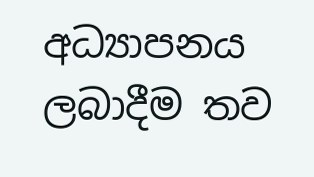අධ්‍යාපනය ලබාදීම තව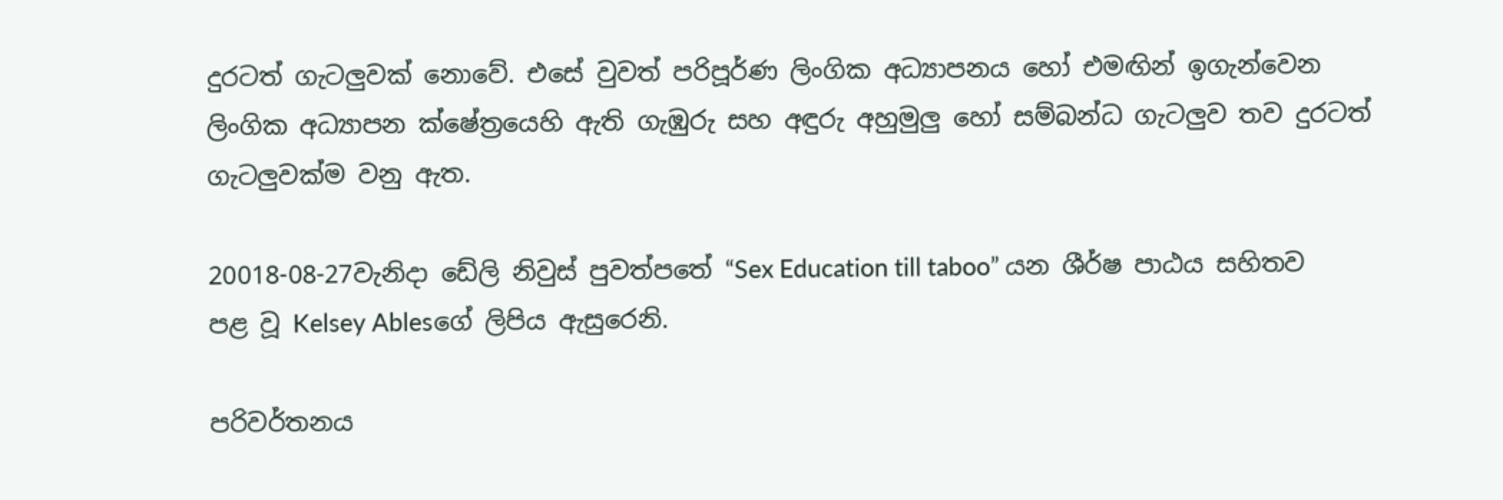දුරටත් ගැටලුවක් නොවේ. එසේ වුවත් පරිපූර්ණ ලිංගික අධ්‍යාපනය හෝ එමඟින් ඉගැන්වෙන ලිංගික අධ්‍යාපන ක්ෂේත්‍රයෙහි ඇති ගැඹුරු සහ අඳුරු අහුමුලු හෝ සම්බන්ධ ගැටලුව තව දුරටත් ගැටලුවක්ම වනු ඇත.

20018-08-27වැනිදා ඩේලි නිවුස් පුවත්පතේ “Sex Education till taboo” යන ශීර්ෂ පාඨය සහිතව පළ වූ Kelsey Ablesගේ ලිපිය ඇසුරෙනි.

පරිවර්තනය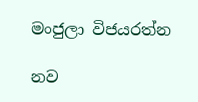මංජුලා විජයරත්න

නව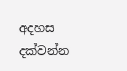අදහස දක්වන්න